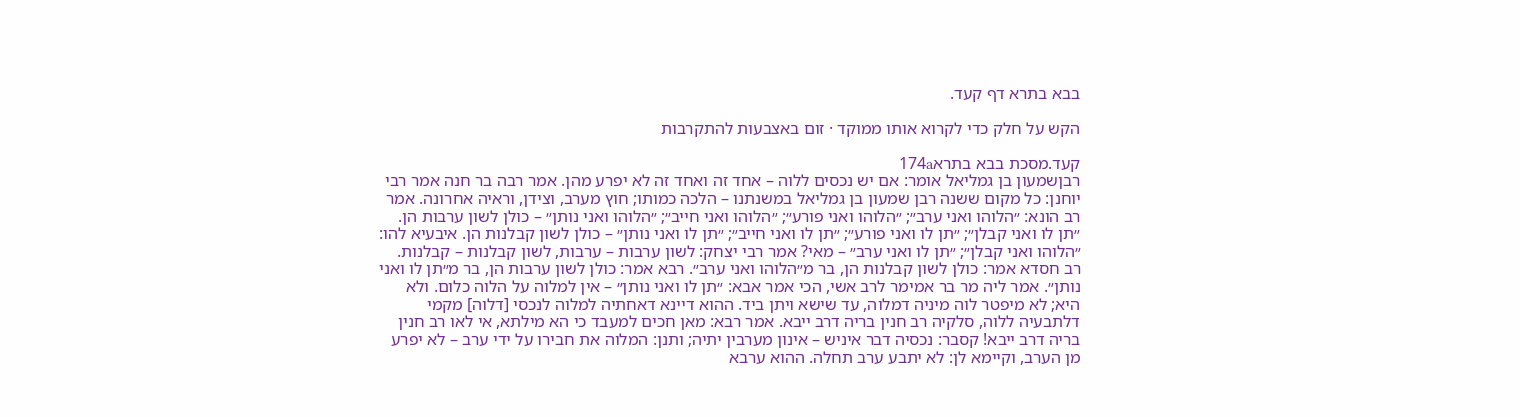בבא בתרא דף קעד.

הקש על חלק כדי לקרוא אותו ממוקד · זום באצבעות להתקרבות

קעד.מסכת בבא בתרא174a
רבןשמעון בן גמליאל אומר: אם יש נכסים ללוה – אחד זה ואחד זה לא יפרע מהן. אמר רבה בר חנה אמר רבי יוחנן: כל מקום ששנה רבן שמעון בן גמליאל במשנתנו – הלכה כמותו; חוץ מערב, וצידן, וראיה אחרונה. אמר רב הונא: ״הלוהו ואני ערב״; ״הלוהו ואני פורע״; ״הלוהו ואני חייב״; ״הלוהו ואני נותן״ – כולן לשון ערבות הן. ״תן לו ואני קבלן״; ״תן לו ואני פורע״; ״תן לו ואני חייב״; ״תן לו ואני נותן״ – כולן לשון קבלנות הן. איבעיא להו: ״הלוהו ואני קבלן״; ״תן לו ואני ערב״ – מאי? אמר רבי יצחק: לשון ערבות – ערבות, לשון קבלנות – קבלנות. רב חסדא אמר: כולן לשון קבלנות הן, בר מ״הלוהו ואני ערב״. רבא אמר: כולן לשון ערבות הן, בר מ״תן לו ואני נותן״. אמר ליה מר בר אמימר לרב אשי, הכי אמר אבא: ״תן לו ואני נותן״ – אין למלוה על הלוה כלום. ולא היא; לא מיפטר לוה מיניה דמלוה, עד שישא ויתן ביד. ההוא דיינא דאחתיה למלוה לנכסי [דלוה] מקמי דלתבעיה ללוה, סלקיה רב חנין בריה דרב ייבא. אמר רבא: מאן חכים למעבד כי הא מילתא, אי לאו רב חנין בריה דרב ייבא! קסבר: נכסיה דבר איניש – אינון מערבין יתיה; ותנן: המלוה את חבירו על ידי ערב – לא יפרע מן הערב, וקיימא לן: לא יתבע ערב תחלה. ההוא ערבא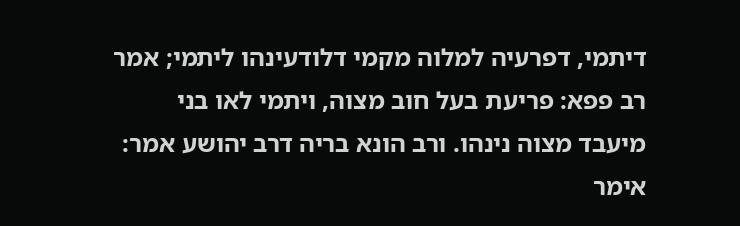דיתמי, דפרעיה למלוה מקמי דלודעינהו ליתמי; אמר רב פפא: פריעת בעל חוב מצוה, ויתמי לאו בני מיעבד מצוה נינהו. ורב הונא בריה דרב יהושע אמר: אימר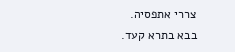צררי אתפסיה.
בבא בתרא קעד.